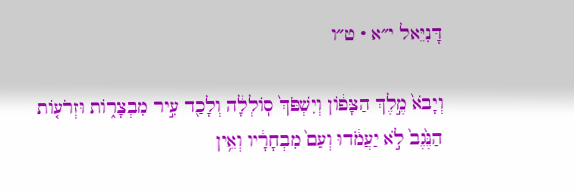דָּנִיֵּאל י״א · ט״ו

וְיָבֹא֙ מֶ֣לֶךְ הַצָּפ֔וֹן וְיִשְׁפֹּךְ֙ סֽוֹלְלָ֔ה וְלָכַ֖ד עִ֣יר מִבְצָר֑וֹת וּזְרֹע֤וֹת הַנֶּ֙גֶב֙ לֹ֣א יַעֲמֹ֔דוּ וְעַם֙ מִבְחָרָ֔יו וְאֵ֥ין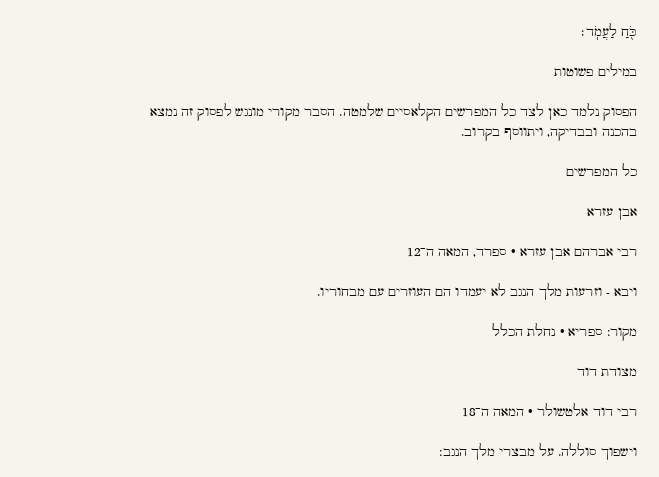כֹּ֖חַ לַעֲמֹֽד׃

במילים פשוטות

הפסוק נלמד כאן לצד כל המפרשים הקלאסיים שלמטה. הסבר מקורי מונגש לפסוק זה נמצא בהכנה ובבדיקה, ויתווסף בקרוב.

כל המפרשים

אבן עזרא

רבי אברהם אבן עזרא · ספרד, המאה ה־12

ויבא - וזרעות מלך הנגב לא יעמדו הם העוזרים עם מבחוריו.

מקור: ספריא · נחלת הכלל

מצודת דוד

רבי דוד אלטשולר · המאה ה־18

וישפוך סוללה. על מבצרי מלך הנגב: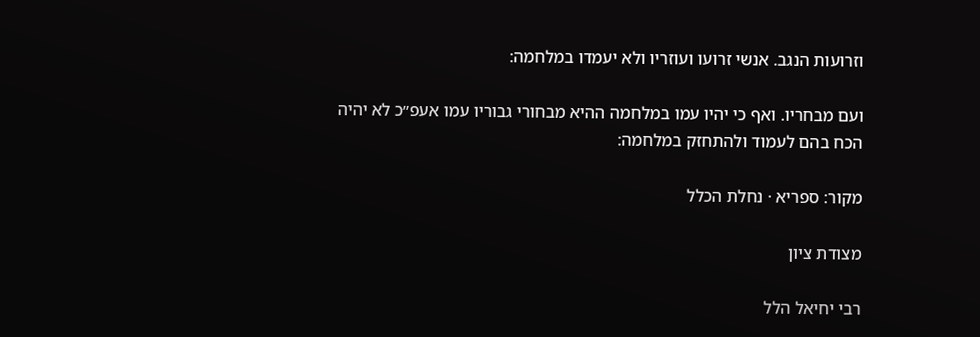וזרועות הנגב. אנשי זרועו ועוזריו ולא יעמדו במלחמה:

ועם מבחריו. ואף כי יהיו עמו במלחמה ההיא מבחורי גבוריו עמו אעפ״כ לא יהיה הכח בהם לעמוד ולהתחזק במלחמה:

מקור: ספריא · נחלת הכלל

מצודת ציון

רבי יחיאל הלל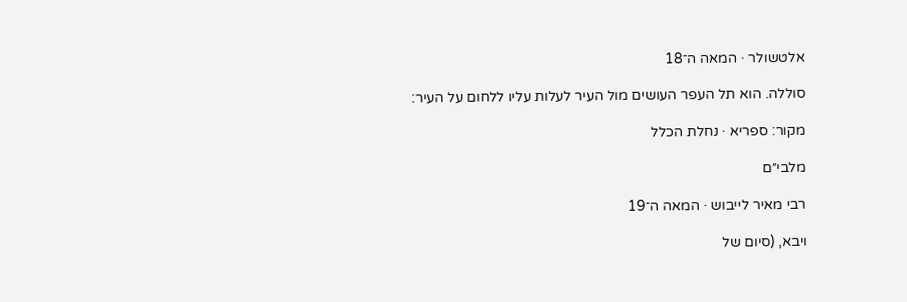אלטשולר · המאה ה־18

סוללה. הוא תל העפר העושים מול העיר לעלות עליו ללחום על העיר:

מקור: ספריא · נחלת הכלל

מלבי״ם

רבי מאיר לייבוש · המאה ה־19

ויבא, (סיום של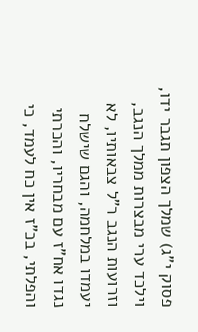פסוק י"ג) שמלך הצפון תגבר ידו, וילכד ערי מבצרות ממלך הנגב, וזרועות הנגב ר"ל צבאותיו, לא יעמדו במלחמה, והגם שישלח נגדו אח"ז עם מבחריו, והכרתי והפלתי, בכ"ז אין כח לעמד, כי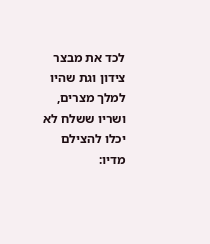לכד את מבצר צידון וגת שהיו למלך מצרים, ושריו ששלח לא יכלו להצילם מדיו: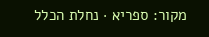מקור: ספריא · נחלת הכלל